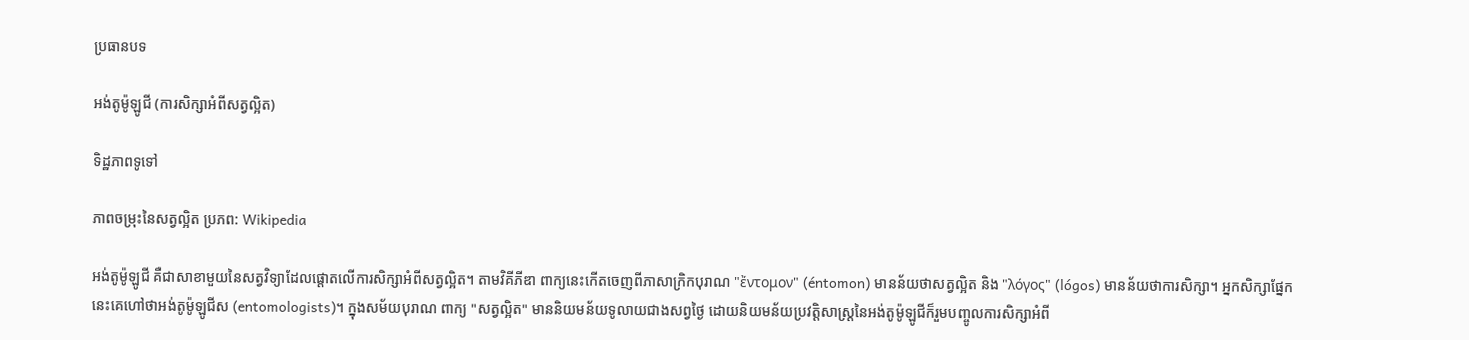ប្រធានបទ

អង់តូម៉ូឡូជី (ការសិក្សាអំពីសត្វល្អិត)

ទិដ្ឋភាពទូទៅ

ភាពចម្រុះនៃសត្វល្អិត ប្រភព: Wikipedia

អង់តូម៉ូឡូជី គឺជាសាខាមួយនៃសត្វវិទ្យាដែលផ្តោតលើការសិក្សាអំពីសត្វល្អិត។ តាមវិគីភីឌា ពាក្យនេះកើតចេញពីភាសាក្រិកបុរាណ "ἔντομον" (éntomon) មានន័យថាសត្វល្អិត និង "λόγος" (lógos) មានន័យថាការសិក្សា។ អ្នកសិក្សាផ្នែកនេះគេហៅថាអង់តូម៉ូឡូជីស (entomologists)។ ក្នុងសម័យបុរាណ ពាក្យ "សត្វល្អិត" មាននិយមន័យទូលាយជាងសព្វថ្ងៃ ដោយនិយមន័យប្រវត្តិសាស្ត្រនៃអង់តូម៉ូឡូជីក៏រួមបញ្ចូលការសិក្សាអំពី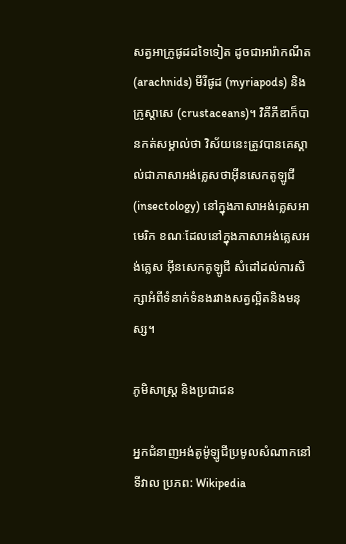សត្វអាក្រូផូដដទៃទៀត ដូចជាអារ៉ាកណីត (arachnids) មីរីផូដ (myriapods) និងក្រូស្តាសេ (crustaceans)។ វិគីភីឌាក៏បានកត់សម្គាល់ថា វិស័យនេះត្រូវបានគេស្គាល់ជាភាសាអង់គ្លេសថាអ៊ីនសេកតូឡូជី (insectology) នៅក្នុងភាសាអង់គ្លេសអាមេរិក ខណៈដែលនៅក្នុងភាសាអង់គ្លេសអង់គ្លេស អ៊ីនសេកតូឡូជី សំដៅដល់ការសិក្សាអំពីទំនាក់ទំនងរវាងសត្វល្អិតនិងមនុស្ស។

ភូមិសាស្ត្រ និងប្រជាជន

អ្នកជំនាញអង់តូម៉ូឡូជីប្រមូលសំណាកនៅទីវាល ប្រភព: Wikipedia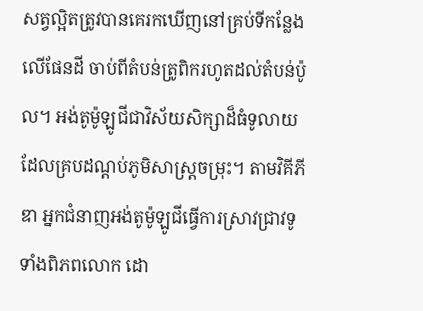សត្វល្អិតត្រូវបានគេរកឃើញនៅគ្រប់ទីកន្លែងលើផែនដី ចាប់ពីតំបន់ត្រូពិករហូតដល់តំបន់ប៉ូល។ អង់តូម៉ូឡូជីជាវិស័យសិក្សាដ៏ធំទូលាយដែលគ្របដណ្តប់ភូមិសាស្ត្រចម្រុះ។ តាមវិគីភីឌា អ្នកជំនាញអង់តូម៉ូឡូជីធ្វើការស្រាវជ្រាវទូទាំងពិភពលោក ដោ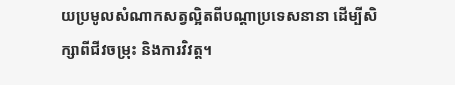យប្រមូលសំណាកសត្វល្អិតពីបណ្តាប្រទេសនានា ដើម្បីសិក្សាពីជីវចម្រុះ និងការវិវត្ត។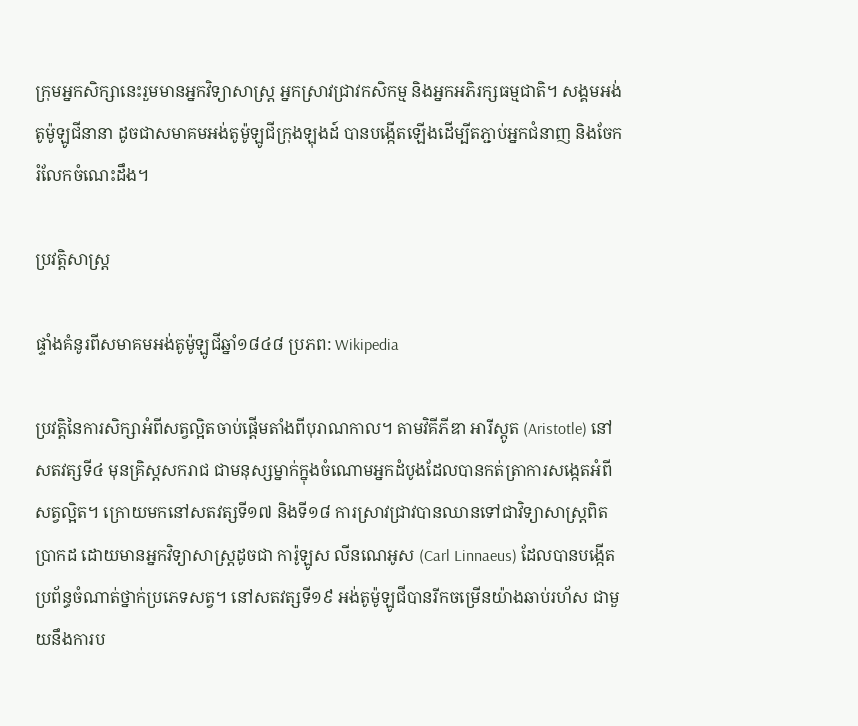ក្រុមអ្នកសិក្សានេះរួមមានអ្នកវិទ្យាសាស្ត្រ អ្នកស្រាវជ្រាវកសិកម្ម និងអ្នកអភិរក្សធម្មជាតិ។ សង្គមអង់តូម៉ូឡូជីនានា ដូចជាសមាគមអង់តូម៉ូឡូជីក្រុងឡុងដ៍ បានបង្កើតឡើងដើម្បីតភ្ជាប់អ្នកជំនាញ និងចែករំលែកចំណេះដឹង។

ប្រវត្តិសាស្ត្រ

ផ្ទាំងគំនូរពីសមាគមអង់តូម៉ូឡូជីឆ្នាំ១៨៤៨ ប្រភព: Wikipedia

ប្រវត្តិនៃការសិក្សាអំពីសត្វល្អិតចាប់ផ្តើមតាំងពីបុរាណកាល។ តាមវិគីភីឌា អារីស្តូត (Aristotle) នៅសតវត្សទី៤ មុនគ្រិស្តសករាជ ជាមនុស្សម្នាក់ក្នុងចំណោមអ្នកដំបូងដែលបានកត់ត្រាការសង្កេតអំពីសត្វល្អិត។ ក្រោយមកនៅសតវត្សទី១៧ និងទី១៨ ការស្រាវជ្រាវបានឈានទៅជាវិទ្យាសាស្ត្រពិតប្រាកដ ដោយមានអ្នកវិទ្យាសាស្ត្រដូចជា ការ៉ូឡូស លីនណេអូស (Carl Linnaeus) ដែលបានបង្កើតប្រព័ន្ធចំណាត់ថ្នាក់ប្រភេទសត្វ។ នៅសតវត្សទី១៩ អង់តូម៉ូឡូជីបានរីកចម្រើនយ៉ាងឆាប់រហ័ស ជាមួយនឹងការប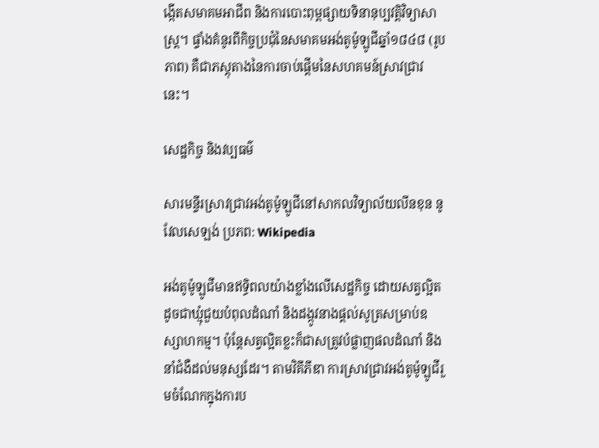ង្កើតសមាគមអាជីព និងការបោះពុម្ពផ្សាយទិនានុប្បវត្តិវិទ្យាសាស្ត្រ។ ផ្ទាំងគំនូរពីកិច្ចប្រជុំនៃសមាគមអង់តូម៉ូឡូជីឆ្នាំ១៨៤៨ (រូបភាព) គឺជាភស្តុតាងនៃការចាប់ផ្តើមនៃសហគមន៍ស្រាវជ្រាវនេះ។

សេដ្ឋកិច្ច និងវប្បធម៌

សារមន្ទីរស្រាវជ្រាវអង់តូម៉ូឡូជីនៅសាកលវិទ្យាល័យលីនខុន នូវែលសេឡង់ ប្រភព: Wikipedia

អង់តូម៉ូឡូជីមានឥទ្ធិពលយ៉ាងខ្លាំងលើសេដ្ឋកិច្ច ដោយសត្វល្អិតដូចជាឃ្មុំជួយបំពុលដំណាំ និងដង្កូវនាងផ្តល់សូត្រសម្រាប់ឧស្សាហកម្ម។ ប៉ុន្តែសត្វល្អិតខ្លះក៏ជាសត្រូវបំផ្លាញផលដំណាំ និងនាំជំងឺដល់មនុស្សដែរ។ តាមវិគីភីឌា ការស្រាវជ្រាវអង់តូម៉ូឡូជីរួមចំណែកក្នុងការប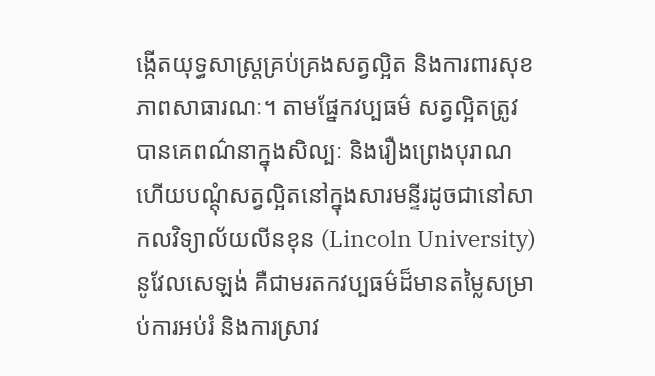ង្កើតយុទ្ធសាស្ត្រគ្រប់គ្រងសត្វល្អិត និងការពារសុខភាពសាធារណៈ។ តាមផ្នែកវប្បធម៌ សត្វល្អិតត្រូវបានគេពណ៌នាក្នុងសិល្បៈ និងរឿងព្រេងបុរាណ ហើយបណ្តុំសត្វល្អិតនៅក្នុងសារមន្ទីរដូចជានៅសាកលវិទ្យាល័យលីនខុន (Lincoln University) នូវែលសេឡង់ គឺជាមរតកវប្បធម៌ដ៏មានតម្លៃសម្រាប់ការអប់រំ និងការស្រាវ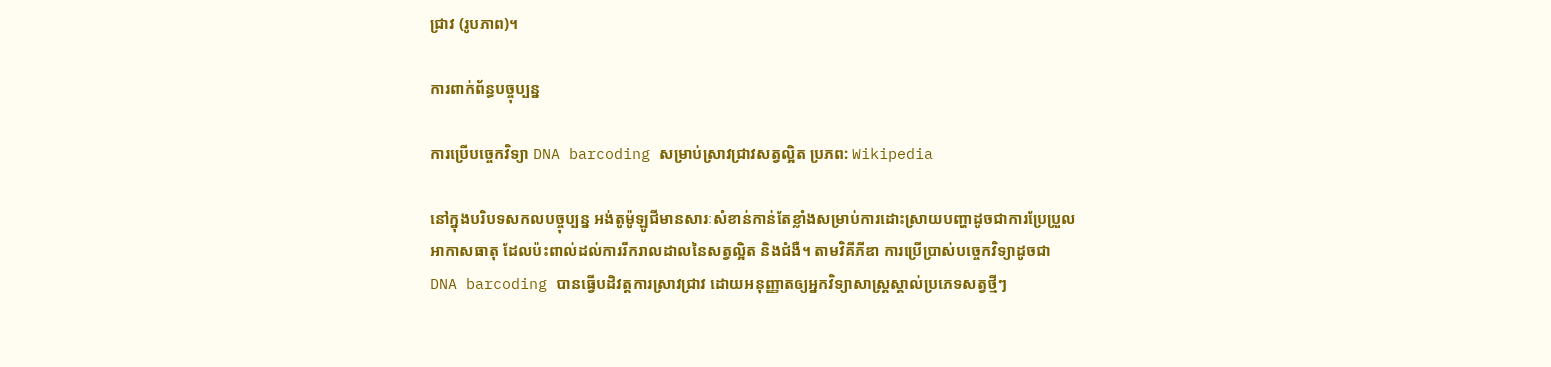ជ្រាវ (រូបភាព)។

ការពាក់ព័ន្ធបច្ចុប្បន្ន

ការប្រើបច្ចេកវិទ្យា DNA barcoding សម្រាប់ស្រាវជ្រាវសត្វល្អិត ប្រភព: Wikipedia

នៅក្នុងបរិបទសកលបច្ចុប្បន្ន អង់តូម៉ូឡូជីមានសារៈសំខាន់កាន់តែខ្លាំងសម្រាប់ការដោះស្រាយបញ្ហាដូចជាការប្រែប្រួលអាកាសធាតុ ដែលប៉ះពាល់ដល់ការរីករាលដាលនៃសត្វល្អិត និងជំងឺ។ តាមវិគីភីឌា ការប្រើប្រាស់បច្ចេកវិទ្យាដូចជា DNA barcoding បានធ្វើបដិវត្តការស្រាវជ្រាវ ដោយអនុញ្ញាតឲ្យអ្នកវិទ្យាសាស្ត្រស្គាល់ប្រភេទសត្វថ្មីៗ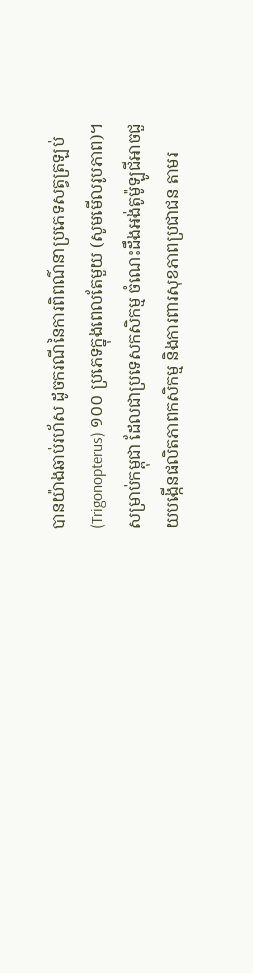បានយ៉ាងឆាប់រហ័ស ដូចករណីនៃការពិពណ៌នាប្រភេទសត្វត្រឡប់ (Trigonopterus) ១០០ ប្រភេទក្នុងពេលតែមួយ (សូមមើលរូបភាព)។ សម្រាប់កម្ពុជា ដែលជាប្រទេសកសិកម្ម ចំណេះដឹងអង់តូម៉ូឡូជីអាចជួយបង្កើនផលិតភាពកសិកម្ម និងការពារសុខភាពប្រជាជន តាមរ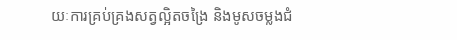យៈការគ្រប់គ្រងសត្វល្អិតចង្រៃ និងមូសចម្លងជំ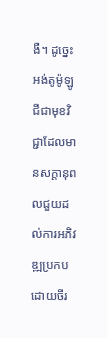ងឺ។ ដូច្នេះ អង់តូម៉ូឡូជីជាមុខវិជ្ជាដែលមានសក្តានុពលជួយដល់ការអភិវឌ្ឍប្រកបដោយចីរ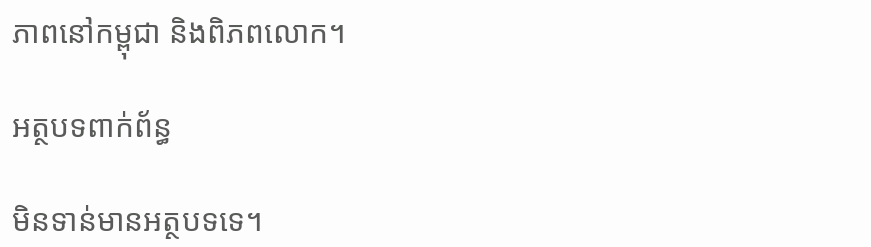ភាពនៅកម្ពុជា និងពិភពលោក។

អត្ថបទពាក់ព័ន្ធ

មិនទាន់មានអត្ថបទទេ។